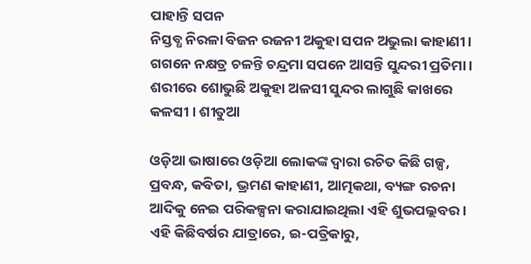ପାହାନ୍ତି ସପନ
ନିସ୍ତବ୍ଧ ନିରଳା ବିଜନ ରଜନୀ ଅକୁହା ସପନ ଅଭୁଲା କାହାଣୀ । ଗଗନେ ନକ୍ଷତ୍ର ଚଳନ୍ତି ଚନ୍ଦ୍ରମା ସପନେ ଆସନ୍ତି ସୁନ୍ଦରୀ ପ୍ରତିମା । ଶରୀରେ ଶୋଭୁଛି ଅକୁହା ଅଳସୀ ସୁନ୍ଦର ଲାଗୁଛି କାଖରେ କଳସୀ । ଶୀତୁଆ

ଓଡ଼ିଆ ଭାଷାରେ ଓଡ଼ିଆ ଲୋକଙ୍କ ଦ୍ୱାରା ରଚିତ କିଛି ଗଳ୍ପ, ପ୍ରବନ୍ଧ, କବିତା, ଭ୍ରମଣ କାହାଣୀ, ଆତ୍ମକଥା, ବ୍ୟଙ୍ଗ ରଚନା ଆଦିକୁ ନେଇ ପରିକଳ୍ପନା କରାଯାଇଥିଲା ଏହି ଶୁଭପଲ୍ଲବର । ଏହି କିଛିବର୍ଷର ଯାତ୍ରାରେ, ଇ-ପତ୍ରିକାରୁ,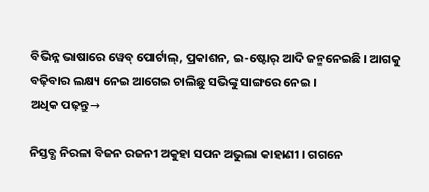ବିଭିନ୍ନ ଭାଷାରେ ୱେବ୍ ପୋର୍ଟାଲ୍, ପ୍ରକାଶନ, ଇ-ଷ୍ଟୋର୍ ଆଦି ଜନ୍ମନେଇଛି । ଆଗକୁ ବଢ଼ିବାର ଲକ୍ଷ୍ୟ ନେଇ ଆଗେଇ ଚାଲିଛୁ ସଭିଙ୍କୁ ସାଙ୍ଗରେ ନେଇ ।
ଅଧିକ ପଢ଼ନ୍ତୁ→

ନିସ୍ତବ୍ଧ ନିରଳା ବିଜନ ରଜନୀ ଅକୁହା ସପନ ଅଭୁଲା କାହାଣୀ । ଗଗନେ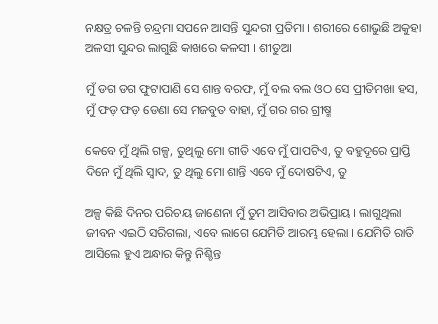ନକ୍ଷତ୍ର ଚଳନ୍ତି ଚନ୍ଦ୍ରମା ସପନେ ଆସନ୍ତି ସୁନ୍ଦରୀ ପ୍ରତିମା । ଶରୀରେ ଶୋଭୁଛି ଅକୁହା ଅଳସୀ ସୁନ୍ଦର ଲାଗୁଛି କାଖରେ କଳସୀ । ଶୀତୁଆ

ମୁଁ ଡଗ ଡଗ ଫୁଟାପାଣି ସେ ଶାନ୍ତ ବରଫ, ମୁଁ ବଲ ବଲ ଓଠ ସେ ପ୍ରୀତିମଖା ହସ, ମୁଁ ଫଡ଼ ଫଡ଼ ଡେଣା ସେ ମଜବୁତ ବାହା, ମୁଁ ଗର ଗର ଗ୍ରୀଷ୍ମ

କେବେ ମୁଁ ଥିଲି ଗଳ୍ପ, ତୁଥିଲୁ ମୋ ଗୀତି ଏବେ ମୁଁ ପାପଟିଏ, ତୁ ବହୁଦୂରେ ପ୍ରାପ୍ତି ଦିନେ ମୁଁ ଥିଲି ସ୍ୱାଦ, ତୁ ଥିଲୁ ମୋ ଶାନ୍ତି ଏବେ ମୁଁ ଦୋଷଟିଏ, ତୁ

ଅଳ୍ପ କିଛି ଦିନର ପରିଚୟ ଜାଣେନା ମୁଁ ତୁମ ଆସିବାର ଅଭିପ୍ରାୟ । ଲାଗୁଥିଲା ଜୀବନ ଏଇଠି ସରିଗଲା, ଏବେ ଲାଗେ ଯେମିତି ଆରମ୍ଭ ହେଲା । ଯେମିତି ରାତି ଆସିଲେ ହୁଏ ଅନ୍ଧାର କିନ୍ତୁ ନିଶ୍ଚିନ୍ତ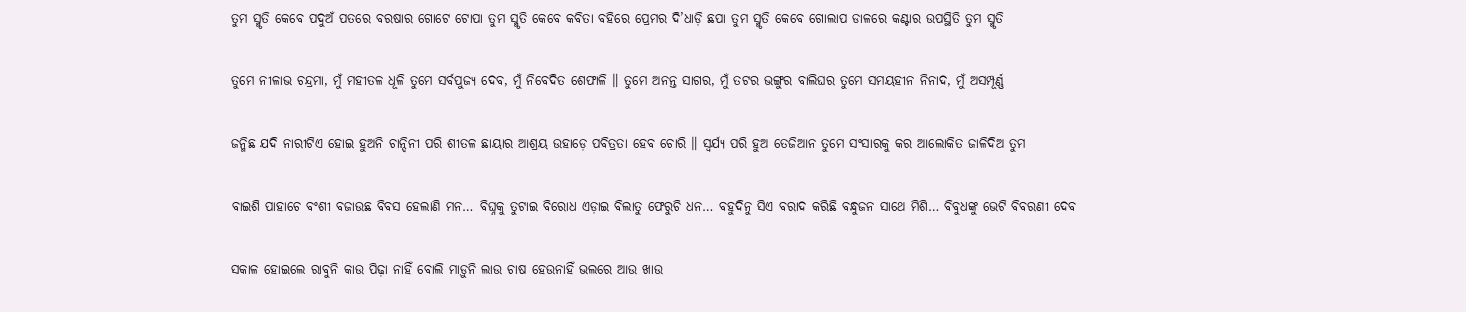ତୁମ ସ୍ମୃତି କେବେ ପଦୁଅଁ ପତରେ ବରଷାର ଗୋଟେ ଟୋପା ତୁମ ସ୍ମୃତି କେବେ କବିତା ବହିରେ ପ୍ରେମର ଦି’ଧାଡ଼ି ଛପା ତୁମ ସ୍ମୃତି କେବେ ଗୋଲାପ ଡାଳରେ କଣ୍ଟାର ଉପସ୍ଥିତି ତୁମ ସ୍ମୃତି

ତୁମେ ନୀଳାଭ ଚନ୍ଦ୍ରମା, ମୁଁ ମହୀତଳ ଧୂଳି ତୁମେ ସର୍ବପୁଜ୍ୟ ଦେବ, ମୁଁ ନିବେଦିତ ଶେଫାଳି ॥ ତୁମେ ଅନନ୍ତ ସାଗର, ମୁଁ ତଟର ଭଙ୍ଗୁର ବାଲିଘର ତୁମେ ସମୟହୀନ ନିନାଦ, ମୁଁ ଅସମ୍ପୂର୍ଣ୍ଣ

ଜନ୍ମିଛ ଯଦି ନାରୀଟିଏ ହୋଇ ହୁଅନି ଚାନ୍ଦିନୀ ପରି ଶୀତଳ ଛାୟାର ଆଶ୍ରୟ ଉହାଡ଼େ ପବିତ୍ରତା ହେବ ଚୋରି ॥ ସ୍ଵର୍ଯ୍ୟ ପରି ହୁଅ ତେଜିଆନ ତୁମେ ସଂସାରକୁ କର ଆଲୋକିତ ଜାଳିଦିଅ ତୁମ

ବାଇଶି ପାହାଚେ ବଂଶୀ ବଜାଉଛ ବିବସ ହେଲାଣି ମନ… ବିଘ୍ନକୁ ତୁଟାଇ ବିରୋଧ ଏଡ଼ାଇ ବିଲାତୁ ଫେରୁଚି ଧନ… ବହୁଦିନୁ ସିଏ ବରାଦ କରିଛି ବନ୍ଧୁଜନ ସାଥେ ମିଶି… ବିବୁଧଙ୍କୁ ଭେଟି ବିବରଣୀ ଦେବ

ସକାଳ ହୋଇଲେ ରାବୁନି କାଉ ପିଢ଼ା ନାହିଁ ବୋଲି ମାଡ଼ୁନି ଲାଉ ଚାଷ ହେଉନାହିଁ ଭଲରେ ଆଉ ଖାଉ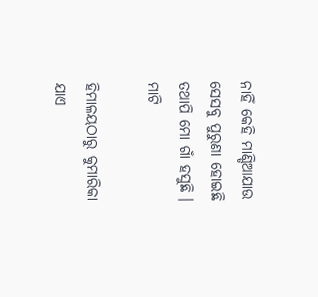ନାହିଁ କେହି ମାଣ୍ଡିଆଯାଉ ସେସବୁ ପୁରୁଣା ହୋଇଛି ତଥାପି ମୋ ଗାଁ ହସୁଛି । ମାଟି

ହିମାଳୟଠାରୁ କୁମାରିକା ଯାଏ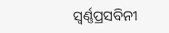ସ୍ୱର୍ଣ୍ଣପ୍ରସବିନୀ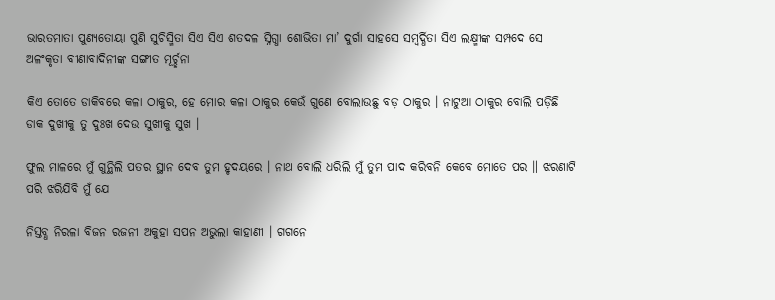ଭାରତମାତା ପୁଣ୍ୟତୋୟା ପୁଣି ସୁଚିସ୍ମିତା ସିଏ ସିଏ ଶତଦଳ ସ୍ନିଗ୍ଧା ଶୋଭିତା ମା’ ଦୁର୍ଗା ସାହସେ ସମ୍ବର୍ଦ୍ଧିତା ସିଏ ଲକ୍ଷ୍ମୀଙ୍କ ସମ୍ପଦେ ସେ ଅଳଂକୃତା ବୀଣାବାଦିନୀଙ୍କ ସଙ୍ଗୀତ ମୂର୍ଚ୍ଛନା

କିଏ ତୋତେ ଡାକିବରେ କଳା ଠାକୁର, ହେ ମୋର କଳା ଠାକୁର କେଉଁ ଗୁଣେ ବୋଲାଉଛୁ ବଡ଼ ଠାକୁର । ନାଟୁଆ ଠାକୁର ବୋଲି ପଡ଼ିଛି ଡାକ ଦୁଖୀକୁ ତୁ ଦୁଃଖ ଦେଉ ସୁଖୀକୁ ସୁଖ ।

ଫୁଲ ମାଳରେ ମୁଁ ଗୁନ୍ଥିଲି ପତର ସ୍ଥାନ ଦେବ ତୁମ ହୃଦୟରେ । ନାଥ ବୋଲି ଧରିଲି ମୁଁ ତୁମ ପାଦ କରିବନି କେବେ ମୋତେ ପର ॥ ଝରଣାଟି ପରି ଝରିଯିବି ମୁଁ ଯେ

ନିସ୍ତବ୍ଧ ନିରଳା ବିଜନ ରଜନୀ ଅକୁହା ସପନ ଅଭୁଲା କାହାଣୀ । ଗଗନେ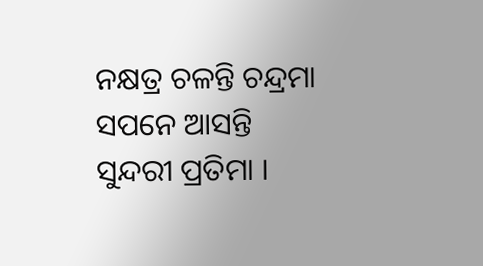ନକ୍ଷତ୍ର ଚଳନ୍ତି ଚନ୍ଦ୍ରମା ସପନେ ଆସନ୍ତି ସୁନ୍ଦରୀ ପ୍ରତିମା ।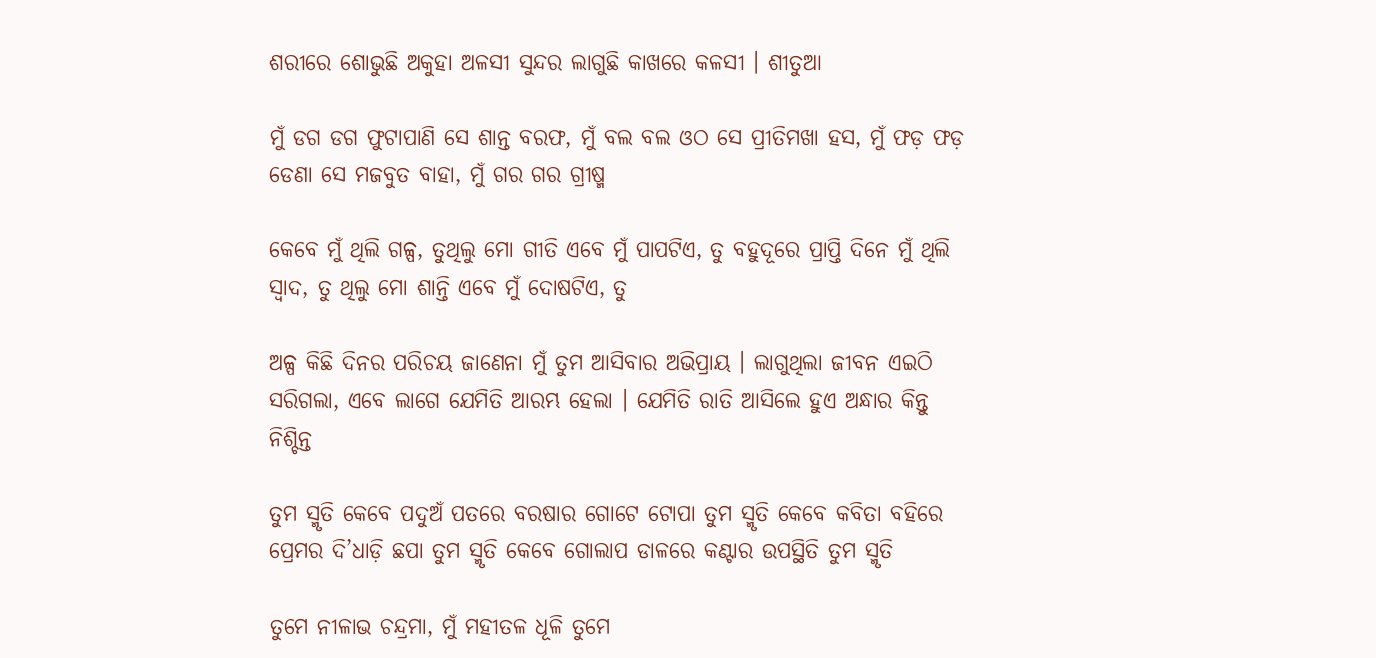ଶରୀରେ ଶୋଭୁଛି ଅକୁହା ଅଳସୀ ସୁନ୍ଦର ଲାଗୁଛି କାଖରେ କଳସୀ । ଶୀତୁଆ

ମୁଁ ଡଗ ଡଗ ଫୁଟାପାଣି ସେ ଶାନ୍ତ ବରଫ, ମୁଁ ବଲ ବଲ ଓଠ ସେ ପ୍ରୀତିମଖା ହସ, ମୁଁ ଫଡ଼ ଫଡ଼ ଡେଣା ସେ ମଜବୁତ ବାହା, ମୁଁ ଗର ଗର ଗ୍ରୀଷ୍ମ

କେବେ ମୁଁ ଥିଲି ଗଳ୍ପ, ତୁଥିଲୁ ମୋ ଗୀତି ଏବେ ମୁଁ ପାପଟିଏ, ତୁ ବହୁଦୂରେ ପ୍ରାପ୍ତି ଦିନେ ମୁଁ ଥିଲି ସ୍ୱାଦ, ତୁ ଥିଲୁ ମୋ ଶାନ୍ତି ଏବେ ମୁଁ ଦୋଷଟିଏ, ତୁ

ଅଳ୍ପ କିଛି ଦିନର ପରିଚୟ ଜାଣେନା ମୁଁ ତୁମ ଆସିବାର ଅଭିପ୍ରାୟ । ଲାଗୁଥିଲା ଜୀବନ ଏଇଠି ସରିଗଲା, ଏବେ ଲାଗେ ଯେମିତି ଆରମ୍ଭ ହେଲା । ଯେମିତି ରାତି ଆସିଲେ ହୁଏ ଅନ୍ଧାର କିନ୍ତୁ ନିଶ୍ଚିନ୍ତ

ତୁମ ସ୍ମୃତି କେବେ ପଦୁଅଁ ପତରେ ବରଷାର ଗୋଟେ ଟୋପା ତୁମ ସ୍ମୃତି କେବେ କବିତା ବହିରେ ପ୍ରେମର ଦି’ଧାଡ଼ି ଛପା ତୁମ ସ୍ମୃତି କେବେ ଗୋଲାପ ଡାଳରେ କଣ୍ଟାର ଉପସ୍ଥିତି ତୁମ ସ୍ମୃତି

ତୁମେ ନୀଳାଭ ଚନ୍ଦ୍ରମା, ମୁଁ ମହୀତଳ ଧୂଳି ତୁମେ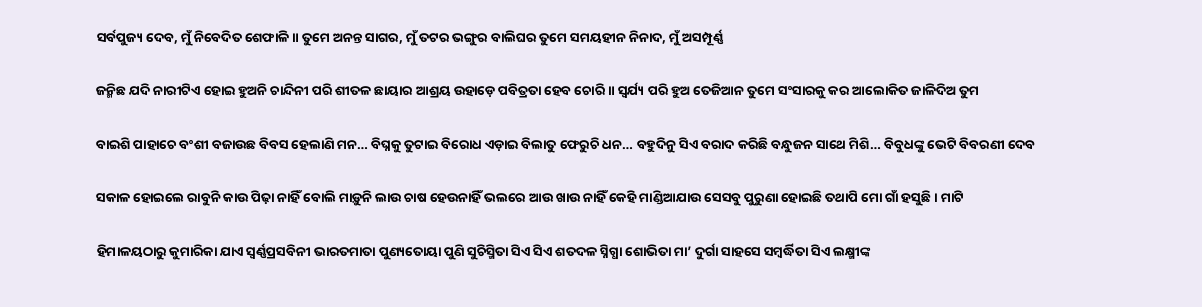ସର୍ବପୁଜ୍ୟ ଦେବ, ମୁଁ ନିବେଦିତ ଶେଫାଳି ॥ ତୁମେ ଅନନ୍ତ ସାଗର, ମୁଁ ତଟର ଭଙ୍ଗୁର ବାଲିଘର ତୁମେ ସମୟହୀନ ନିନାଦ, ମୁଁ ଅସମ୍ପୂର୍ଣ୍ଣ

ଜନ୍ମିଛ ଯଦି ନାରୀଟିଏ ହୋଇ ହୁଅନି ଚାନ୍ଦିନୀ ପରି ଶୀତଳ ଛାୟାର ଆଶ୍ରୟ ଉହାଡ଼େ ପବିତ୍ରତା ହେବ ଚୋରି ॥ ସ୍ଵର୍ଯ୍ୟ ପରି ହୁଅ ତେଜିଆନ ତୁମେ ସଂସାରକୁ କର ଆଲୋକିତ ଜାଳିଦିଅ ତୁମ

ବାଇଶି ପାହାଚେ ବଂଶୀ ବଜାଉଛ ବିବସ ହେଲାଣି ମନ… ବିଘ୍ନକୁ ତୁଟାଇ ବିରୋଧ ଏଡ଼ାଇ ବିଲାତୁ ଫେରୁଚି ଧନ… ବହୁଦିନୁ ସିଏ ବରାଦ କରିଛି ବନ୍ଧୁଜନ ସାଥେ ମିଶି… ବିବୁଧଙ୍କୁ ଭେଟି ବିବରଣୀ ଦେବ

ସକାଳ ହୋଇଲେ ରାବୁନି କାଉ ପିଢ଼ା ନାହିଁ ବୋଲି ମାଡ଼ୁନି ଲାଉ ଚାଷ ହେଉନାହିଁ ଭଲରେ ଆଉ ଖାଉ ନାହିଁ କେହି ମାଣ୍ଡିଆଯାଉ ସେସବୁ ପୁରୁଣା ହୋଇଛି ତଥାପି ମୋ ଗାଁ ହସୁଛି । ମାଟି

ହିମାଳୟଠାରୁ କୁମାରିକା ଯାଏ ସ୍ୱର୍ଣ୍ଣପ୍ରସବିନୀ ଭାରତମାତା ପୁଣ୍ୟତୋୟା ପୁଣି ସୁଚିସ୍ମିତା ସିଏ ସିଏ ଶତଦଳ ସ୍ନିଗ୍ଧା ଶୋଭିତା ମା’ ଦୁର୍ଗା ସାହସେ ସମ୍ବର୍ଦ୍ଧିତା ସିଏ ଲକ୍ଷ୍ମୀଙ୍କ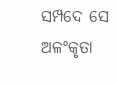ସମ୍ପଦେ ସେ ଅଳଂକୃତା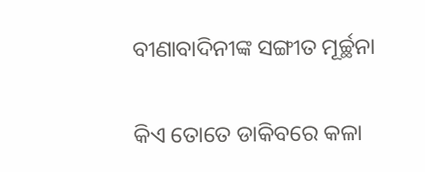ବୀଣାବାଦିନୀଙ୍କ ସଙ୍ଗୀତ ମୂର୍ଚ୍ଛନା

କିଏ ତୋତେ ଡାକିବରେ କଳା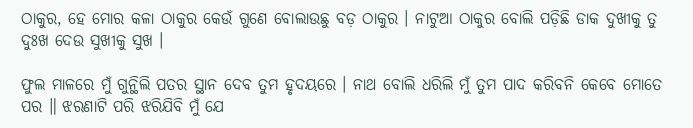ଠାକୁର, ହେ ମୋର କଳା ଠାକୁର କେଉଁ ଗୁଣେ ବୋଲାଉଛୁ ବଡ଼ ଠାକୁର । ନାଟୁଆ ଠାକୁର ବୋଲି ପଡ଼ିଛି ଡାକ ଦୁଖୀକୁ ତୁ ଦୁଃଖ ଦେଉ ସୁଖୀକୁ ସୁଖ ।

ଫୁଲ ମାଳରେ ମୁଁ ଗୁନ୍ଥିଲି ପତର ସ୍ଥାନ ଦେବ ତୁମ ହୃଦୟରେ । ନାଥ ବୋଲି ଧରିଲି ମୁଁ ତୁମ ପାଦ କରିବନି କେବେ ମୋତେ ପର ॥ ଝରଣାଟି ପରି ଝରିଯିବି ମୁଁ ଯେ